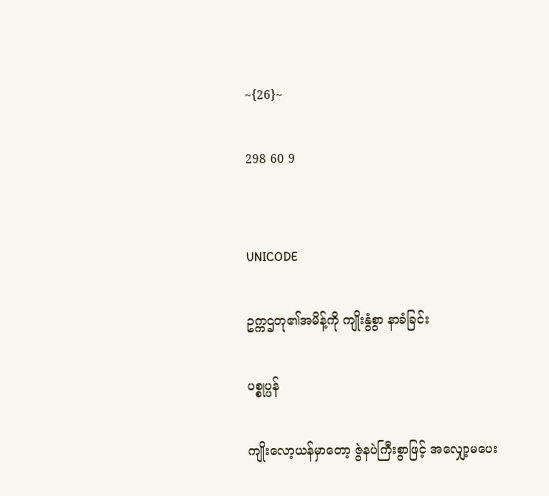~{26}~

298 60 9


UNICODE

ဥက္ကဌတု၏အမိန့်ကို ကျိုးနွံစွာ နာခံခြင်း

ပစ္စုပ္ပန်

ကျိုးလော့ယန်မှာတော့ ဇွဲနပဲကြီးစွာဖြင့် အလျှော့မပေး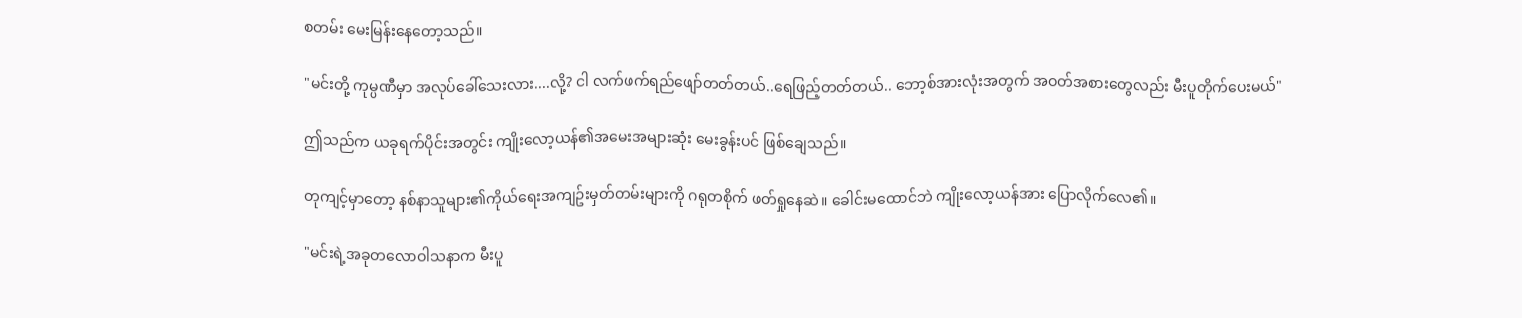စတမ်း မေးမြန်းနေတော့သည်။

"မင်းတို့ ကုမ္ပဏီမှာ အလုပ်ခေါ်သေးလား....လို့? ငါ လက်ဖက်ရည်ဖျော်တတ်တယ်..ရေဖြည့်တတ်တယ်.. ဘော့စ်အားလုံးအတွက် အဝတ်အစားတွေလည်း မီးပူတိုက်ပေးမယ်"

ဤသည်က ယခုရက်ပိုင်းအတွင်း ကျိုးလော့ယန်၏အမေးအများဆုံး မေးခွန်းပင် ဖြစ်ချေသည်။

တုကျင့်မှာတော့ နစ်နာသူများ၏ကိုယ်ရေးအကျဥ်းမှတ်တမ်းများကို ဂရုတစိုက် ဖတ်ရှုနေဆဲ။ ခေါင်းမထောင်ဘဲ ကျိုးလော့ယန်အား ပြောလိုက်လေ၏။

"မင်းရဲ့အခုတလောဝါသနာက မီးပူ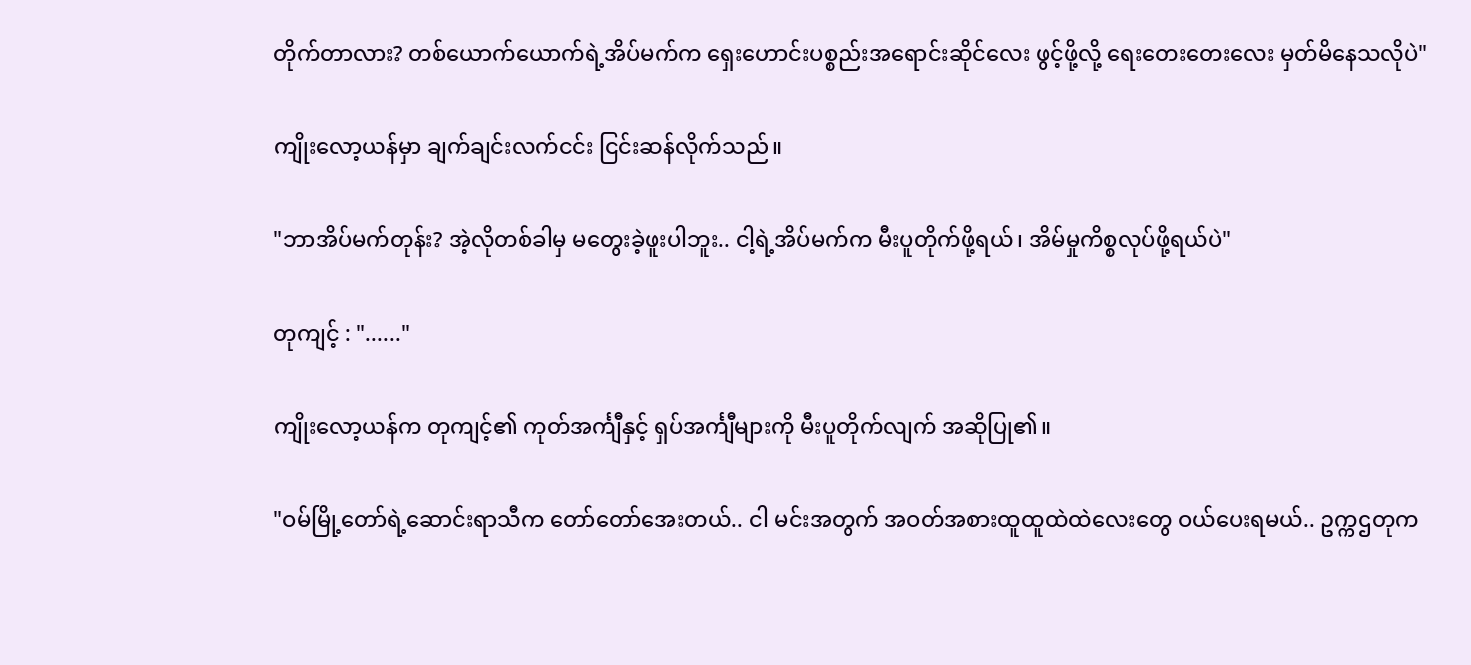တိုက်တာလား? တစ်ယောက်ယောက်ရဲ့အိပ်မက်က ရှေးဟောင်းပစ္စည်းအရောင်းဆိုင်လေး ဖွင့်ဖို့လို့ ရေးတေးတေးလေး မှတ်မိနေသလိုပဲ"

ကျိုးလော့ယန်မှာ ချက်ချင်းလက်ငင်း ငြင်းဆန်လိုက်သည်။

"ဘာအိပ်မက်တုန်း? အဲ့လိုတစ်ခါမှ မတွေးခဲ့ဖူးပါဘူး.. ငါ့ရဲ့အိပ်မက်က မီးပူတိုက်ဖို့ရယ်၊ အိမ်မှုကိစ္စလုပ်ဖို့ရယ်ပဲ"

တုကျင့် : "......"

ကျိုးလော့ယန်က တုကျင့်၏ ကုတ်အင်္ကျီနှင့် ရှပ်အင်္ကျီများကို မီးပူတိုက်လျက် အဆိုပြု၏။

"ဝမ်မြို့တော်ရဲ့ဆောင်းရာသီက တော်တော်အေးတယ်.. ငါ မင်းအတွက် အဝတ်အစားထူထူထဲထဲလေးတွေ ဝယ်ပေးရမယ်.. ဥက္ကဌတုက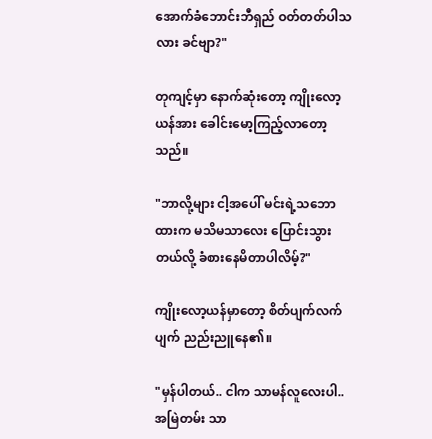အောက်ခံဘောင်းဘီရှည် ဝတ်တတ်ပါသလား ခင်ဗျာ?"

တုကျင့်မှာ နောက်ဆုံးတော့ ကျိုးလော့ယန်အား ခေါင်းမော့ကြည့်လာတော့သည်။

"ဘာလို့များ ငါ့အပေါ် မင်းရဲ့သဘောထားက မသိမသာလေး ပြောင်းသွားတယ်လို့ ခံစားနေမိတာပါလိမ့်?"

ကျိုးလော့ယန်မှာတော့ စိတ်ပျက်လက်ပျက် ညည်းညူနေ၏။

"မှန်ပါတယ်.. ငါက သာမန်လူလေးပါ.. အမြဲတမ်း သာ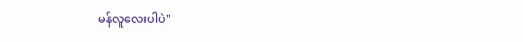မန်လူလေးပါပဲ"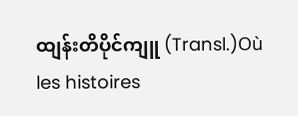ထျန်းတိပိုင်ကျူ (Transl.)Où les histoires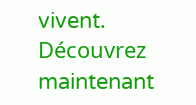vivent. Découvrez maintenant